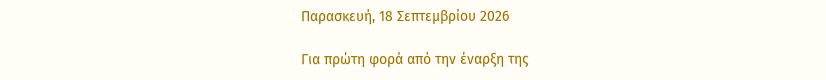Παρασκευή, 18 Σεπτεμβρίου 2026

Για πρώτη φορά από την έναρξη της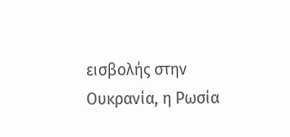εισβολής στην Ουκρανία, η Ρωσία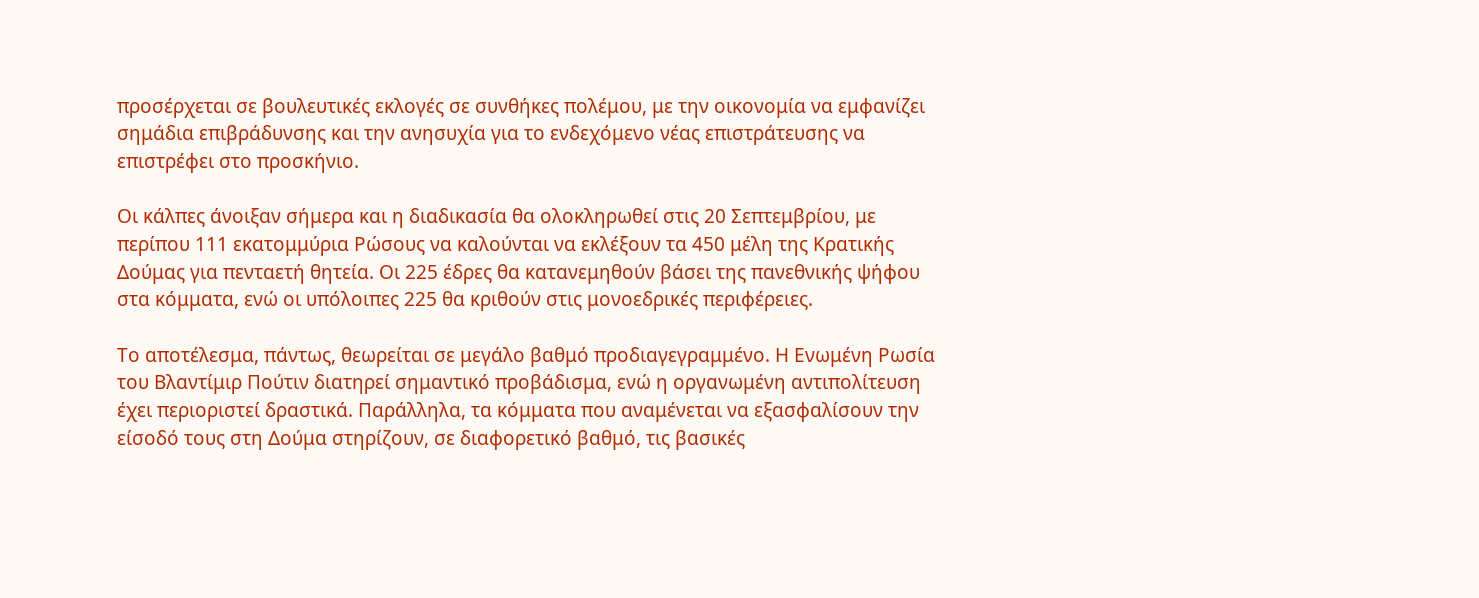προσέρχεται σε βουλευτικές εκλογές σε συνθήκες πολέμου, με την οικονομία να εμφανίζει σημάδια επιβράδυνσης και την ανησυχία για το ενδεχόμενο νέας επιστράτευσης να επιστρέφει στο προσκήνιο.

Οι κάλπες άνοιξαν σήμερα και η διαδικασία θα ολοκληρωθεί στις 20 Σεπτεμβρίου, με περίπου 111 εκατομμύρια Ρώσους να καλούνται να εκλέξουν τα 450 μέλη της Κρατικής Δούμας για πενταετή θητεία. Οι 225 έδρες θα κατανεμηθούν βάσει της πανεθνικής ψήφου στα κόμματα, ενώ οι υπόλοιπες 225 θα κριθούν στις μονοεδρικές περιφέρειες.

Το αποτέλεσμα, πάντως, θεωρείται σε μεγάλο βαθμό προδιαγεγραμμένο. Η Ενωμένη Ρωσία του Βλαντίμιρ Πούτιν διατηρεί σημαντικό προβάδισμα, ενώ η οργανωμένη αντιπολίτευση έχει περιοριστεί δραστικά. Παράλληλα, τα κόμματα που αναμένεται να εξασφαλίσουν την είσοδό τους στη Δούμα στηρίζουν, σε διαφορετικό βαθμό, τις βασικές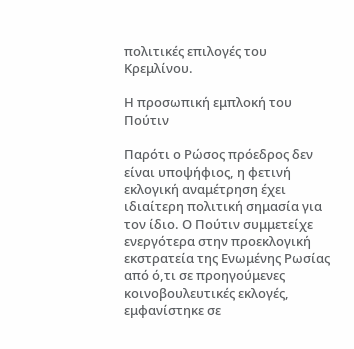πολιτικές επιλογές του Κρεμλίνου.

Η προσωπική εμπλοκή του Πούτιν

Παρότι ο Ρώσος πρόεδρος δεν είναι υποψήφιος, η φετινή εκλογική αναμέτρηση έχει ιδιαίτερη πολιτική σημασία για τον ίδιο. Ο Πούτιν συμμετείχε ενεργότερα στην προεκλογική εκστρατεία της Ενωμένης Ρωσίας από ό,τι σε προηγούμενες κοινοβουλευτικές εκλογές, εμφανίστηκε σε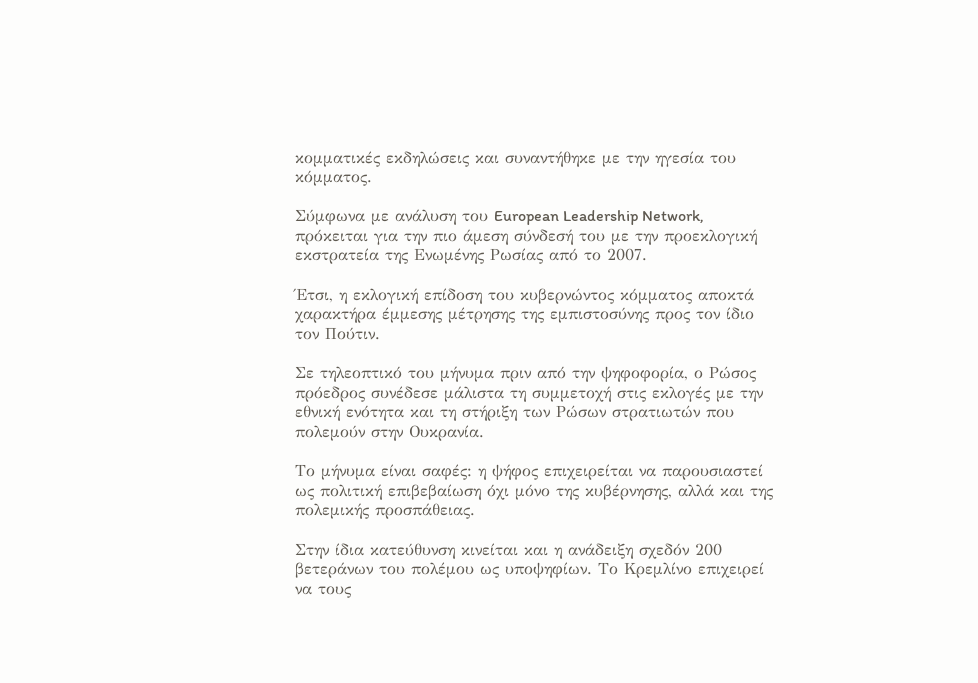κομματικές εκδηλώσεις και συναντήθηκε με την ηγεσία του κόμματος.

Σύμφωνα με ανάλυση του European Leadership Network, πρόκειται για την πιο άμεση σύνδεσή του με την προεκλογική εκστρατεία της Ενωμένης Ρωσίας από το 2007.

Έτσι, η εκλογική επίδοση του κυβερνώντος κόμματος αποκτά χαρακτήρα έμμεσης μέτρησης της εμπιστοσύνης προς τον ίδιο τον Πούτιν.

Σε τηλεοπτικό του μήνυμα πριν από την ψηφοφορία, ο Ρώσος πρόεδρος συνέδεσε μάλιστα τη συμμετοχή στις εκλογές με την εθνική ενότητα και τη στήριξη των Ρώσων στρατιωτών που πολεμούν στην Ουκρανία.

Το μήνυμα είναι σαφές: η ψήφος επιχειρείται να παρουσιαστεί ως πολιτική επιβεβαίωση όχι μόνο της κυβέρνησης, αλλά και της πολεμικής προσπάθειας.

Στην ίδια κατεύθυνση κινείται και η ανάδειξη σχεδόν 200 βετεράνων του πολέμου ως υποψηφίων. Το Κρεμλίνο επιχειρεί να τους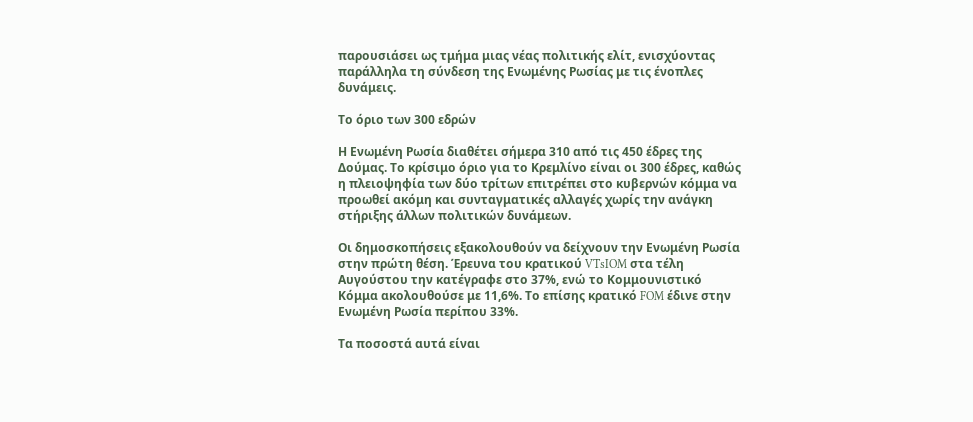παρουσιάσει ως τμήμα μιας νέας πολιτικής ελίτ, ενισχύοντας παράλληλα τη σύνδεση της Ενωμένης Ρωσίας με τις ένοπλες δυνάμεις.

Το όριο των 300 εδρών

Η Ενωμένη Ρωσία διαθέτει σήμερα 310 από τις 450 έδρες της Δούμας. Το κρίσιμο όριο για το Κρεμλίνο είναι οι 300 έδρες, καθώς η πλειοψηφία των δύο τρίτων επιτρέπει στο κυβερνών κόμμα να προωθεί ακόμη και συνταγματικές αλλαγές χωρίς την ανάγκη στήριξης άλλων πολιτικών δυνάμεων.

Οι δημοσκοπήσεις εξακολουθούν να δείχνουν την Ενωμένη Ρωσία στην πρώτη θέση. Έρευνα του κρατικού VTsIOM στα τέλη Αυγούστου την κατέγραφε στο 37%, ενώ το Κομμουνιστικό Κόμμα ακολουθούσε με 11,6%. Το επίσης κρατικό FOM έδινε στην Ενωμένη Ρωσία περίπου 33%.

Τα ποσοστά αυτά είναι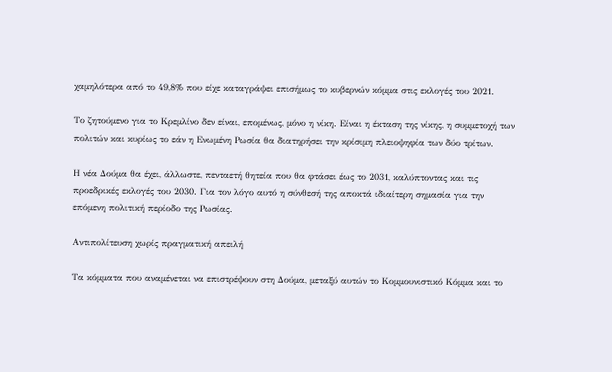χαμηλότερα από το 49,8% που είχε καταγράψει επισήμως το κυβερνών κόμμα στις εκλογές του 2021.

Το ζητούμενο για το Κρεμλίνο δεν είναι, επομένως, μόνο η νίκη. Είναι η έκταση της νίκης, η συμμετοχή των πολιτών και κυρίως το εάν η Ενωμένη Ρωσία θα διατηρήσει την κρίσιμη πλειοψηφία των δύο τρίτων.

Η νέα Δούμα θα έχει, άλλωστε, πενταετή θητεία που θα φτάσει έως το 2031, καλύπτοντας και τις προεδρικές εκλογές του 2030. Για τον λόγο αυτό η σύνθεσή της αποκτά ιδιαίτερη σημασία για την επόμενη πολιτική περίοδο της Ρωσίας.

Αντιπολίτευση χωρίς πραγματική απειλή

Τα κόμματα που αναμένεται να επιστρέψουν στη Δούμα, μεταξύ αυτών το Κομμουνιστικό Κόμμα και το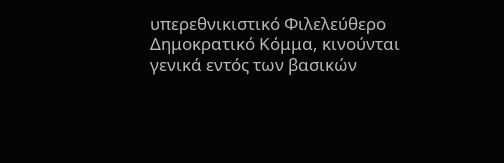υπερεθνικιστικό Φιλελεύθερο Δημοκρατικό Κόμμα, κινούνται γενικά εντός των βασικών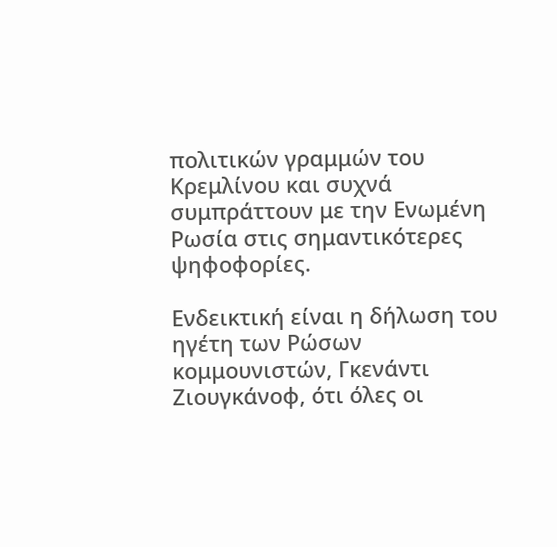πολιτικών γραμμών του Κρεμλίνου και συχνά συμπράττουν με την Ενωμένη Ρωσία στις σημαντικότερες ψηφοφορίες.

Ενδεικτική είναι η δήλωση του ηγέτη των Ρώσων κομμουνιστών, Γκενάντι Ζιουγκάνοφ, ότι όλες οι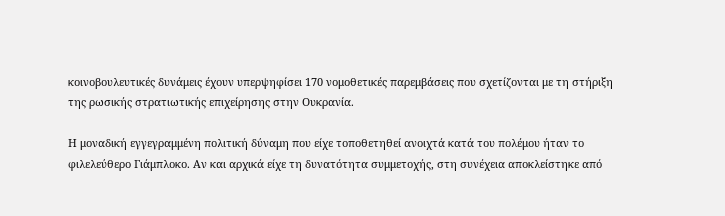κοινοβουλευτικές δυνάμεις έχουν υπερψηφίσει 170 νομοθετικές παρεμβάσεις που σχετίζονται με τη στήριξη της ρωσικής στρατιωτικής επιχείρησης στην Ουκρανία.

Η μοναδική εγγεγραμμένη πολιτική δύναμη που είχε τοποθετηθεί ανοιχτά κατά του πολέμου ήταν το φιλελεύθερο Γιάμπλοκο. Αν και αρχικά είχε τη δυνατότητα συμμετοχής, στη συνέχεια αποκλείστηκε από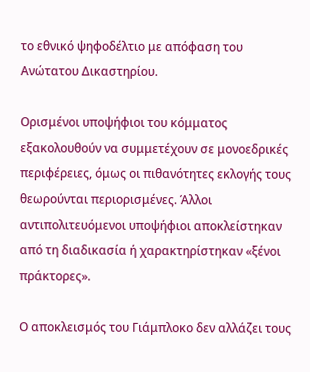το εθνικό ψηφοδέλτιο με απόφαση του Ανώτατου Δικαστηρίου.

Ορισμένοι υποψήφιοι του κόμματος εξακολουθούν να συμμετέχουν σε μονοεδρικές περιφέρειες, όμως οι πιθανότητες εκλογής τους θεωρούνται περιορισμένες. Άλλοι αντιπολιτευόμενοι υποψήφιοι αποκλείστηκαν από τη διαδικασία ή χαρακτηρίστηκαν «ξένοι πράκτορες».

Ο αποκλεισμός του Γιάμπλοκο δεν αλλάζει τους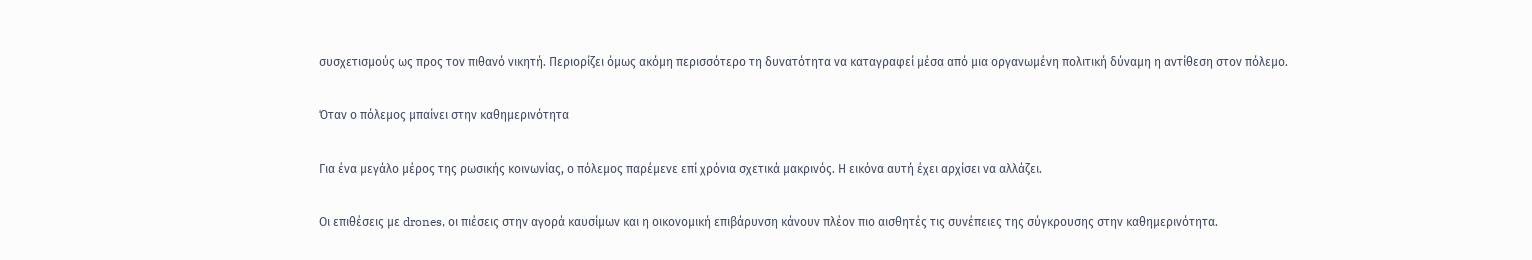συσχετισμούς ως προς τον πιθανό νικητή. Περιορίζει όμως ακόμη περισσότερο τη δυνατότητα να καταγραφεί μέσα από μια οργανωμένη πολιτική δύναμη η αντίθεση στον πόλεμο.

Όταν ο πόλεμος μπαίνει στην καθημερινότητα

Για ένα μεγάλο μέρος της ρωσικής κοινωνίας, ο πόλεμος παρέμενε επί χρόνια σχετικά μακρινός. Η εικόνα αυτή έχει αρχίσει να αλλάζει.

Οι επιθέσεις με drones, οι πιέσεις στην αγορά καυσίμων και η οικονομική επιβάρυνση κάνουν πλέον πιο αισθητές τις συνέπειες της σύγκρουσης στην καθημερινότητα.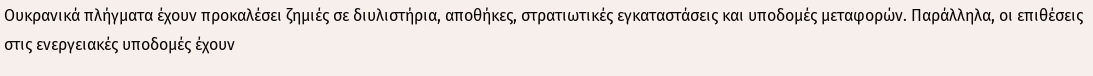Ουκρανικά πλήγματα έχουν προκαλέσει ζημιές σε διυλιστήρια, αποθήκες, στρατιωτικές εγκαταστάσεις και υποδομές μεταφορών. Παράλληλα, οι επιθέσεις στις ενεργειακές υποδομές έχουν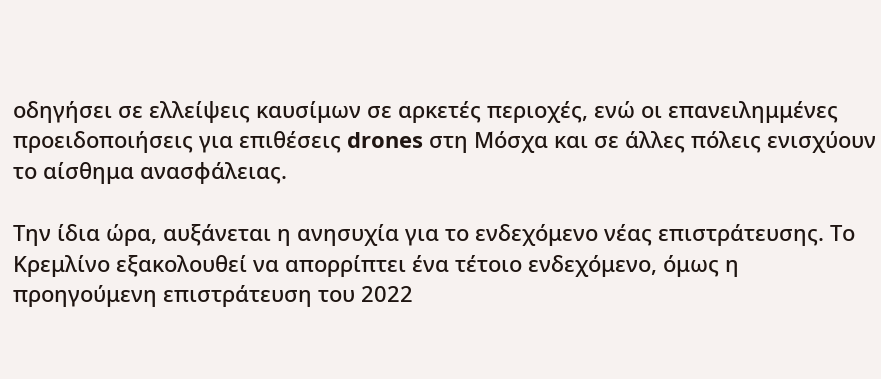οδηγήσει σε ελλείψεις καυσίμων σε αρκετές περιοχές, ενώ οι επανειλημμένες προειδοποιήσεις για επιθέσεις drones στη Μόσχα και σε άλλες πόλεις ενισχύουν το αίσθημα ανασφάλειας.

Την ίδια ώρα, αυξάνεται η ανησυχία για το ενδεχόμενο νέας επιστράτευσης. Το Κρεμλίνο εξακολουθεί να απορρίπτει ένα τέτοιο ενδεχόμενο, όμως η προηγούμενη επιστράτευση του 2022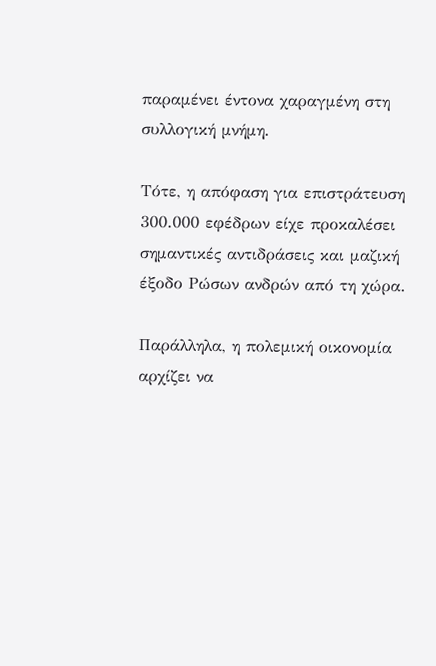παραμένει έντονα χαραγμένη στη συλλογική μνήμη.

Τότε, η απόφαση για επιστράτευση 300.000 εφέδρων είχε προκαλέσει σημαντικές αντιδράσεις και μαζική έξοδο Ρώσων ανδρών από τη χώρα.

Παράλληλα, η πολεμική οικονομία αρχίζει να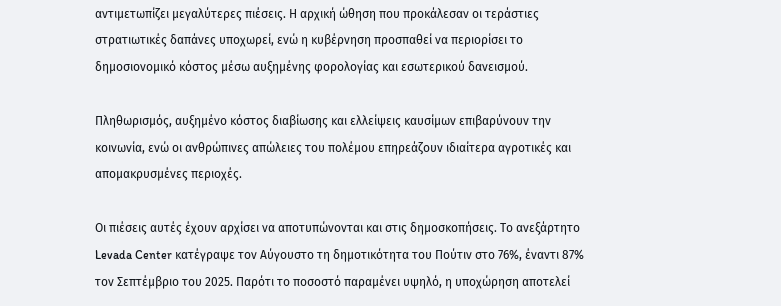αντιμετωπίζει μεγαλύτερες πιέσεις. Η αρχική ώθηση που προκάλεσαν οι τεράστιες στρατιωτικές δαπάνες υποχωρεί, ενώ η κυβέρνηση προσπαθεί να περιορίσει το δημοσιονομικό κόστος μέσω αυξημένης φορολογίας και εσωτερικού δανεισμού.

Πληθωρισμός, αυξημένο κόστος διαβίωσης και ελλείψεις καυσίμων επιβαρύνουν την κοινωνία, ενώ οι ανθρώπινες απώλειες του πολέμου επηρεάζουν ιδιαίτερα αγροτικές και απομακρυσμένες περιοχές.

Οι πιέσεις αυτές έχουν αρχίσει να αποτυπώνονται και στις δημοσκοπήσεις. Το ανεξάρτητο Levada Center κατέγραψε τον Αύγουστο τη δημοτικότητα του Πούτιν στο 76%, έναντι 87% τον Σεπτέμβριο του 2025. Παρότι το ποσοστό παραμένει υψηλό, η υποχώρηση αποτελεί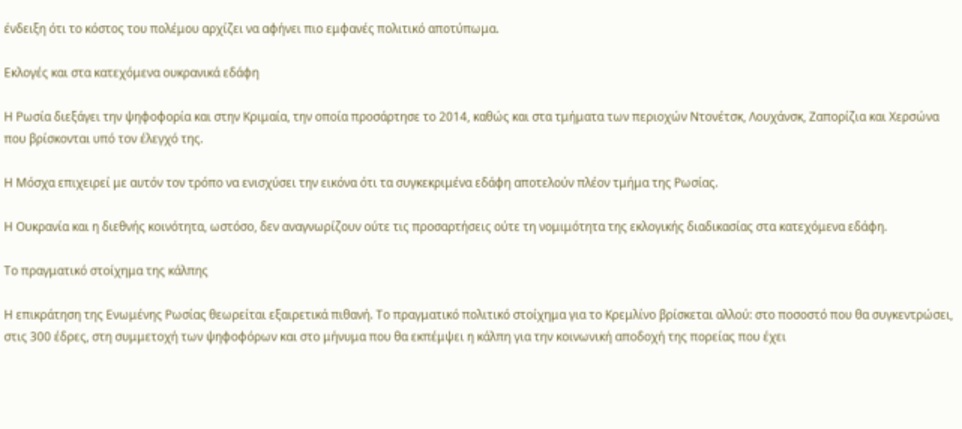ένδειξη ότι το κόστος του πολέμου αρχίζει να αφήνει πιο εμφανές πολιτικό αποτύπωμα.

Εκλογές και στα κατεχόμενα ουκρανικά εδάφη

Η Ρωσία διεξάγει την ψηφοφορία και στην Κριμαία, την οποία προσάρτησε το 2014, καθώς και στα τμήματα των περιοχών Ντονέτσκ, Λουχάνσκ, Ζαπορίζια και Χερσώνα που βρίσκονται υπό τον έλεγχό της.

Η Μόσχα επιχειρεί με αυτόν τον τρόπο να ενισχύσει την εικόνα ότι τα συγκεκριμένα εδάφη αποτελούν πλέον τμήμα της Ρωσίας.

Η Ουκρανία και η διεθνής κοινότητα, ωστόσο, δεν αναγνωρίζουν ούτε τις προσαρτήσεις ούτε τη νομιμότητα της εκλογικής διαδικασίας στα κατεχόμενα εδάφη.

Το πραγματικό στοίχημα της κάλπης

Η επικράτηση της Ενωμένης Ρωσίας θεωρείται εξαιρετικά πιθανή. Το πραγματικό πολιτικό στοίχημα για το Κρεμλίνο βρίσκεται αλλού: στο ποσοστό που θα συγκεντρώσει, στις 300 έδρες, στη συμμετοχή των ψηφοφόρων και στο μήνυμα που θα εκπέμψει η κάλπη για την κοινωνική αποδοχή της πορείας που έχει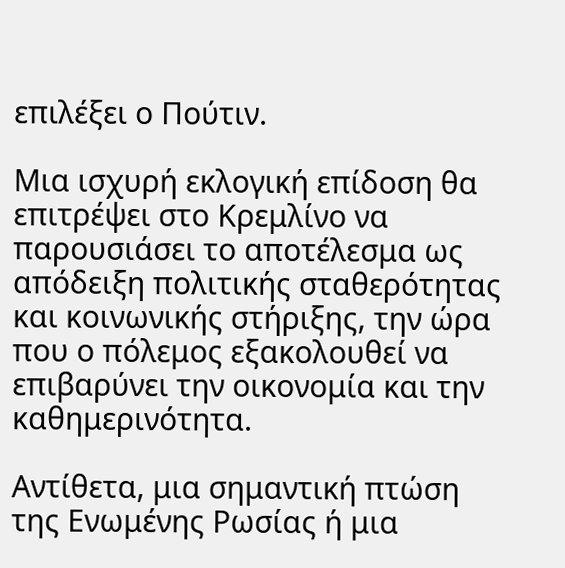επιλέξει ο Πούτιν.

Μια ισχυρή εκλογική επίδοση θα επιτρέψει στο Κρεμλίνο να παρουσιάσει το αποτέλεσμα ως απόδειξη πολιτικής σταθερότητας και κοινωνικής στήριξης, την ώρα που ο πόλεμος εξακολουθεί να επιβαρύνει την οικονομία και την καθημερινότητα.

Αντίθετα, μια σημαντική πτώση της Ενωμένης Ρωσίας ή μια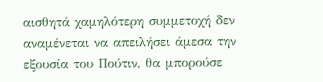αισθητά χαμηλότερη συμμετοχή δεν αναμένεται να απειλήσει άμεσα την εξουσία του Πούτιν, θα μπορούσε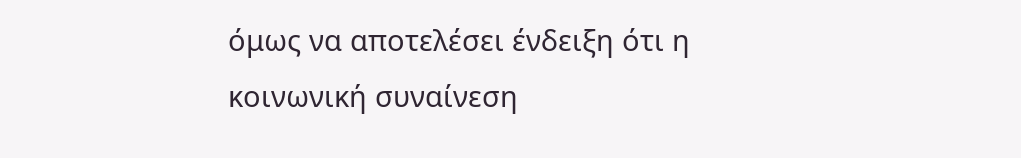όμως να αποτελέσει ένδειξη ότι η κοινωνική συναίνεση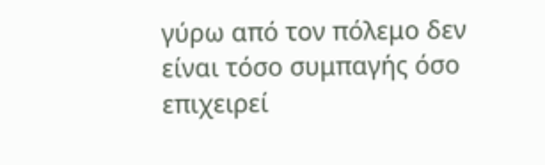γύρω από τον πόλεμο δεν είναι τόσο συμπαγής όσο επιχειρεί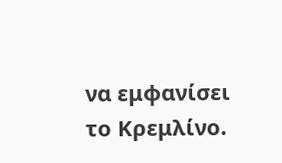να εμφανίσει το Κρεμλίνο.